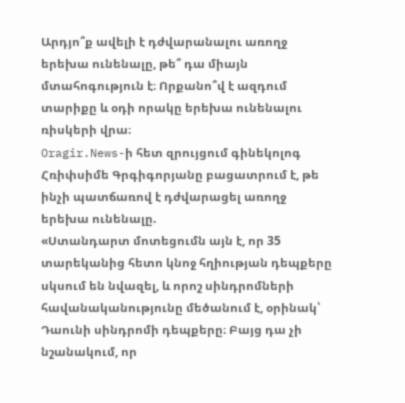Արդյո՞ք ավելի է դժվարանալու առողջ երեխա ունենալը, թե՞ դա միայն մտահոգություն է։ Որքանո՞վ է ազդում տարիքը և օդի որակը երեխա ունենալու ռիսկերի վրա։
Oragir.News-ի հետ զրույցում գինեկոլոգ Հռիփսիմե Գրգիգորյանը բացատրում է, թե ինչի պատճառով է դժվարացել առողջ երեխա ունենալը.
«Ստանդարտ մոտեցումն այն է, որ 35 տարեկանից հետո կնոջ հղիության դեպքերը սկսում են նվազել, և որոշ սինդրոմների հավանականությունը մեծանում է, օրինակ՝ Դաունի սինդրոմի դեպքերը։ Բայց դա չի նշանակում, որ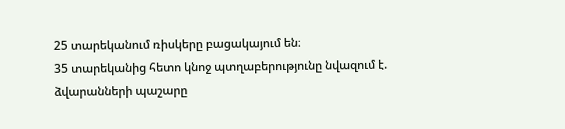25 տարեկանում ռիսկերը բացակայում են։
35 տարեկանից հետո կնոջ պտղաբերությունը նվազում է. ձվարանների պաշարը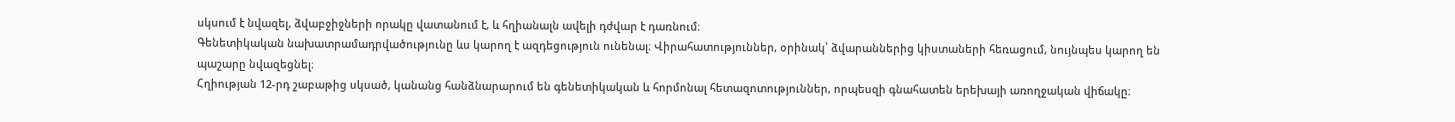սկսում է նվազել, ձվաբջիջների որակը վատանում է, և հղիանալն ավելի դժվար է դառնում։
Գենետիկական նախատրամադրվածությունը ևս կարող է ազդեցություն ունենալ։ Վիրահատություններ, օրինակ՝ ձվարաններից կիստաների հեռացում, նույնպես կարող են պաշարը նվազեցնել։
Հղիության 12-րդ շաբաթից սկսած, կանանց հանձնարարում են գենետիկական և հորմոնալ հետազոտություններ, որպեսզի գնահատեն երեխայի առողջական վիճակը։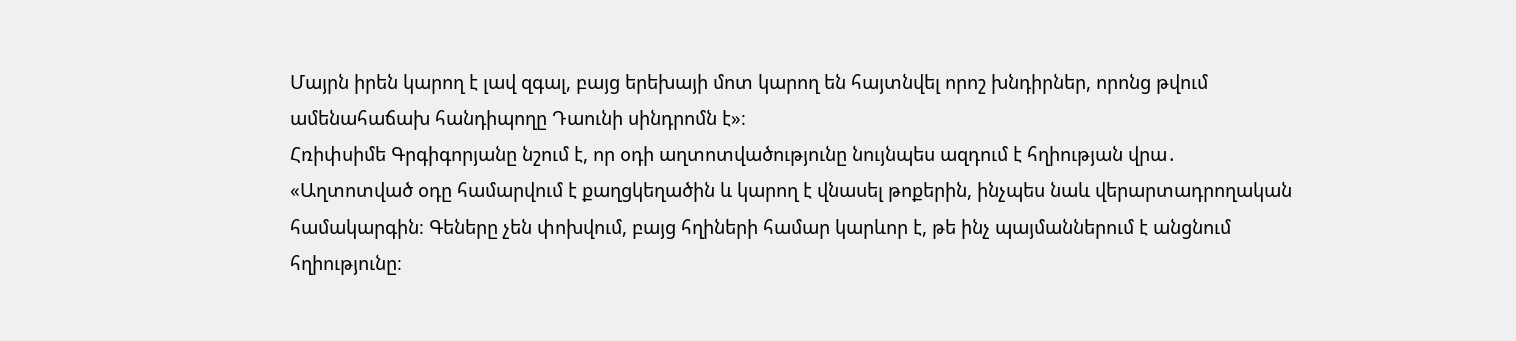Մայրն իրեն կարող է լավ զգալ, բայց երեխայի մոտ կարող են հայտնվել որոշ խնդիրներ, որոնց թվում ամենահաճախ հանդիպողը Դաունի սինդրոմն է»։
Հռիփսիմե Գրգիգորյանը նշում է, որ օդի աղտոտվածությունը նույնպես ազդում է հղիության վրա․
«Աղտոտված օդը համարվում է քաղցկեղածին և կարող է վնասել թոքերին, ինչպես նաև վերարտադրողական համակարգին։ Գեները չեն փոխվում, բայց հղիների համար կարևոր է, թե ինչ պայմաններում է անցնում հղիությունը։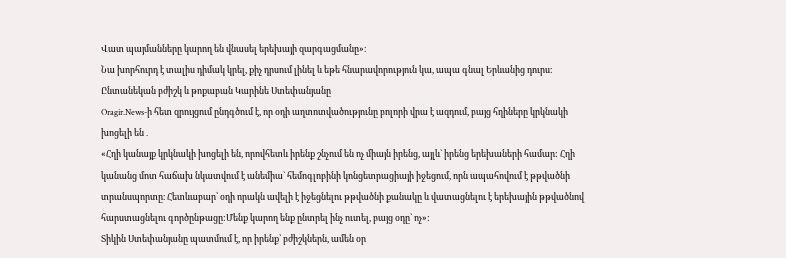Վատ պայմանները կարող են վնասել երեխայի զարգացմանը»։
Նա խորհուրդ է տալիս դիմակ կրել, քիչ դրսում լինել և եթե հնարավորություն կա, ապա գնալ Երևանից դուրս։
Ընտանեկան բժիշկ և թոքաբան Կարինե Ստեփանյանը
Oragir.News-ի հետ զրույցում ընդգծում է, որ օդի աղտոտվածությունը բոլորի վրա է ազդում, բայց հղիները կրկնակի խոցելի են․
«Հղի կանայք կրկնակի խոցելի են, որովհետև իրենք շնչում են ոչ միայն իրենց, այլև` իրենց երեխաների համար: Հղի կանանց մոտ հաճախ նկատվում է անեմիա` հեմոգլոբինի կոնցետրացիայի իջեցում, որն ապահովում է թթվածնի տրանսպորտը։ Հետևաբար՝ օդի որակն ավելի է իջեցնելու թթվածնի քանակը և վատացնելու է երեխային թթվածնով հարստացնելու գործընթացը:Մենք կարող ենք ընտրել ինչ ուտել, բայց օդը` ոչ»:
Տիկին Ստեփանյանը պատմում է, որ իրենք՝ բժիշկներն, ամեն օր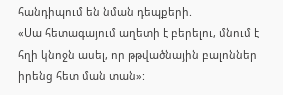հանդիպում են նման դեպքերի.
«Սա հետագայում աղետի է բերելու, մնում է հղի կնոջն ասել, որ թթվածնային բալոններ իրենց հետ ման տան»: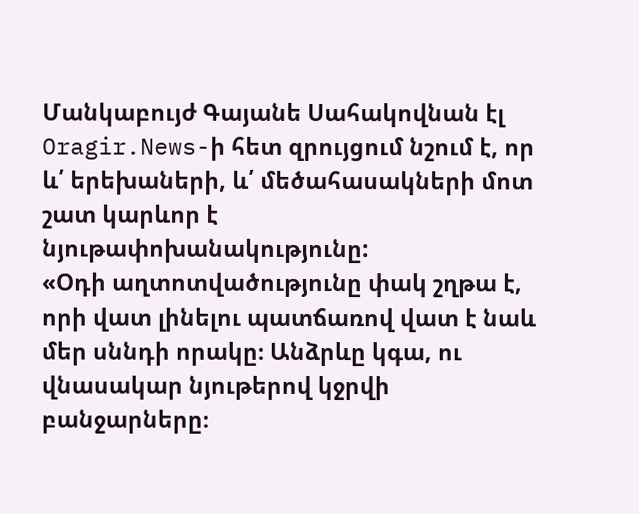Մանկաբույժ Գայանե Սահակովնան էլ
Oragir.News-ի հետ զրույցում նշում է, որ և՛ երեխաների, և՛ մեծահասակների մոտ շատ կարևոր է նյութափոխանակությունը:
«Օդի աղտոտվածությունը փակ շղթա է, որի վատ լինելու պատճառով վատ է նաև մեր սննդի որակը։ Անձրևը կգա, ու վնասակար նյութերով կջրվի բանջարները։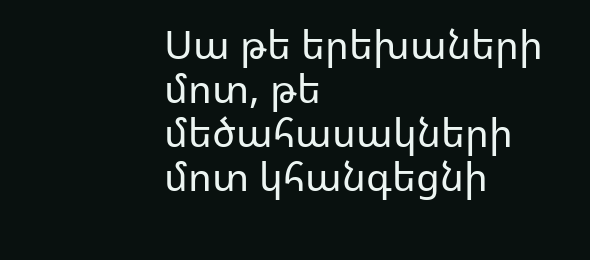Սա թե երեխաների մոտ, թե մեծահասակների մոտ կհանգեցնի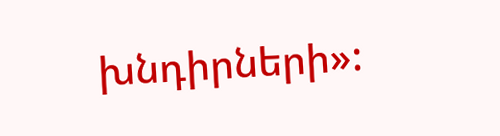խնդիրների»: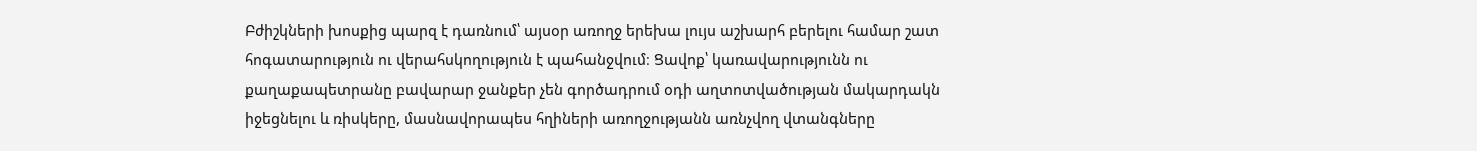Բժիշկների խոսքից պարզ է դառնում՝ այսօր առողջ երեխա լույս աշխարհ բերելու համար շատ հոգատարություն ու վերահսկողություն է պահանջվում։ Ցավոք՝ կառավարությունն ու քաղաքապետրանը բավարար ջանքեր չեն գործադրում օդի աղտոտվածության մակարդակն իջեցնելու և ռիսկերը, մասնավորապես հղիների առողջությանն առնչվող վտանգները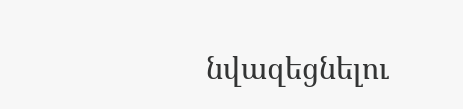նվազեցնելու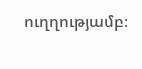ուղղությամբ։